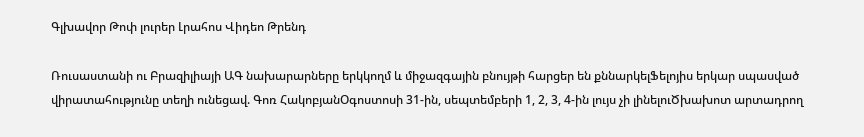Գլխավոր Թոփ լուրեր Լրահոս Վիդեո Թրենդ

Ռուսաստանի ու Բրազիլիայի ԱԳ նախարարները երկկողմ և միջազգային բնույթի հարցեր են քննարկելՖելոյիս երկար սպասված վիրատահությունը տեղի ունեցավ. Գոռ ՀակոբյանՕգոստոսի 31-ին, սեպտեմբերի 1, 2, 3, 4-ին լույս չի լինելուԾխախոտ արտադրող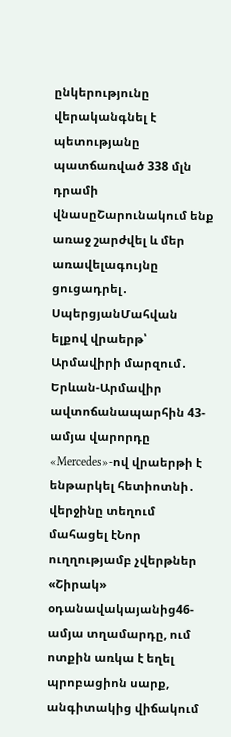ընկերությունը վերականգնել է պետությանը պատճառված 338 մլն դրամի վնասըՇարունակում ենք առաջ շարժվել և մեր առավելագույնը ցուցադրել․ ՍպերցյանՄահվան ելքով վրաերթ՝ Արմավիրի մարզում․ Երևան-Արմավիր ավտոճանապարհին 43-ամյա վարորդը «Mercedes»-ով վրաերթի է ենթարկել հետիոտնի․ վերջինը տեղում մահացել էՆոր ուղղությամբ չվերթներ «Շիրակ» օդանավակայանից46-ամյա տղամարդը, ում ոտքին առկա է եղել պրոբացիոն սարք, անգիտակից վիճակում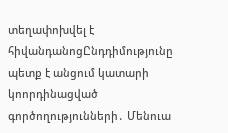տեղափոխվել է հիվանդանոցԸնդդիմությունը պետք է անցում կատարի կոորդինացված գործողությունների․ Մենուա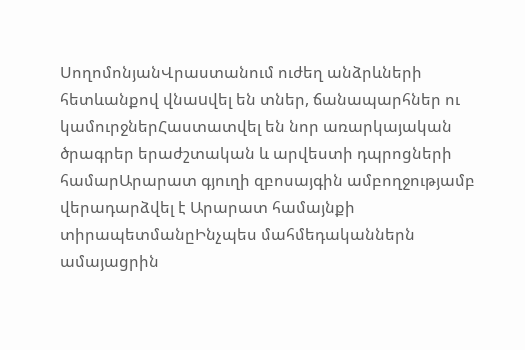ՍողոմոնյանՎրաստանում ուժեղ անձրևների հետևանքով վնաuվել են տներ, ճանապարհներ ու կամուրջներՀաստատվել են նոր առարկայական ծրագրեր երաժշտական և արվեստի դպրոցների համարԱրարատ գյուղի զբոսայգին ամբողջությամբ վերադարձվել է Արարատ համայնքի տիրապետմանըԻնչպես մահմեդականներն ամայացրին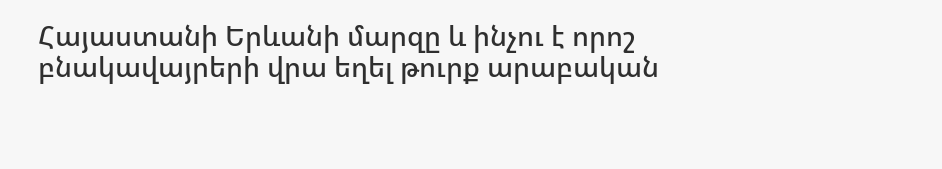Հայաստանի Երևանի մարզը և ինչու է որոշ բնակավայրերի վրա եղել թուրք արաբական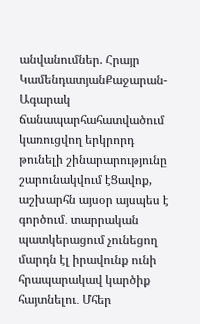անվանումներ. Հրայր ԿամենդատյանՔաջարան-Ագարակ ճանապարհահատվածում կառուցվող երկրորդ թունելի շինարարությունը շարունակվում էՑավոք, աշխարհն այսօր այսպես է գործում․ տարրական պատկերացում չունեցող մարդն էլ իրավունք ունի հրապարակավ կարծիք հայտնելու․ Մհեր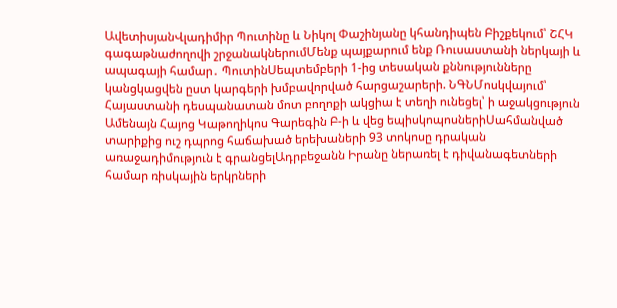ԱվետիսյանՎլադիմիր Պուտինը և Նիկոլ Փաշինյանը կհանդիպեն Բիշքեկում՝ ՇՀԿ գագաթնաժողովի շրջանակներումՄենք պայքարում ենք Ռուսաստանի ներկայի և ապագայի համար․ ՊուտինՍեպտեմբերի 1-ից տեսական քննությունները կանցկացվեն ըստ կարգերի խմբավորված հարցաշարերի. ՆԳՆՄոսկվայում՝ Հայաստանի դեսպանատան մոտ բողոքի ակցիա է տեղի ունեցել՝ ի աջակցություն Ամենայն Հայոց Կաթողիկոս Գարեգին Բ-ի և վեց եպիսկոպոսներիՍահմանված տարիքից ուշ դպրոց հաճախած երեխաների 93 տոկոսը դրական առաջադիմություն է գրանցելԱդրբեջանն Իրանը ներառել է դիվանագետների համար ռիսկային երկրների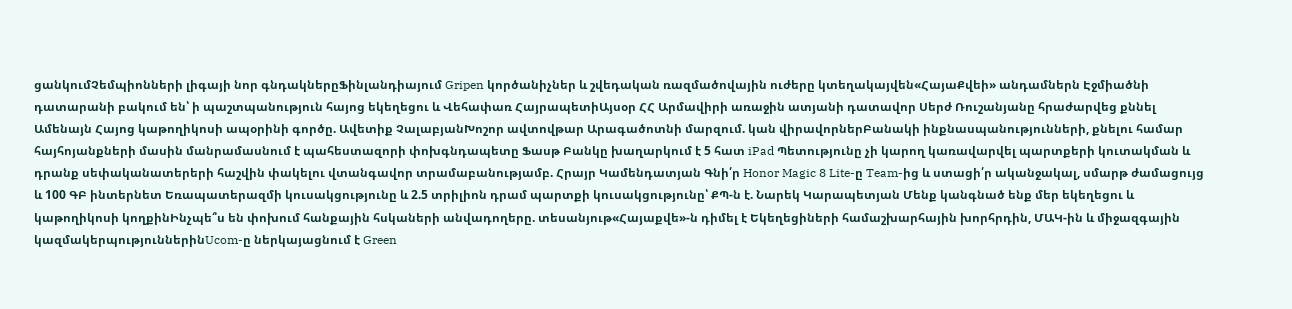ցանկումՉեմպիոնների լիգայի նոր գնդակներըՖինլանդիայում Gripen կործանիչներ և շվեդական ռազմածովային ուժերը կտեղակայվեն«ՀայաՔվեի» անդամներն Էջմիածնի դատարանի բակում են՝ ի պաշտպանություն հայոց եկեղեցու և Վեհափառ ՀայրապետիԱյսօր ՀՀ Արմավիրի առաջին ատյանի դատավոր Սերժ Ռուշանյանը հրաժարվեց քննել Ամենայն Հայոց կաթողիկոսի ապօրինի գործը. Ավետիք ՉալաբյանԽոշոր ավտովթար Արագածոտնի մարզում. կան վիրավորներԲանակի ինքնասպանությունների, քնելու համար հայհոյանքների մասին մանրամասնում է պահեստազորի փոխգնդապետը Ֆասթ Բանկը խաղարկում է 5 հատ iPad Պետությունը չի կարող կառավարվել պարտքերի կուտակման և դրանք սեփականատերերի հաշվին փակելու վտանգավոր տրամաբանությամբ. Հրայր Կամենդատյան Գնի՛ր Honor Magic 8 Lite-ը Team-ից և ստացի՛ր ականջակալ, սմարթ ժամացույց և 100 ԳԲ ինտերնետ Եռապատերազմի կուսակցությունը և 2.5 տրիլիոն դրամ պարտքի կուսակցությունը՝ ՔՊ-ն է. Նարեկ Կարապետյան Մենք կանգնած ենք մեր եկեղեցու և կաթողիկոսի կողքինԻնչպե՞ս են փոխում հանքային հսկաների անվադողերը. տեսանյութ«Հայաքվե»-ն դիմել է Եկեղեցիների համաշխարհային խորհրդին, ՄԱԿ-ին և միջազգային կազմակերպություններինUcom-ը ներկայացնում է Green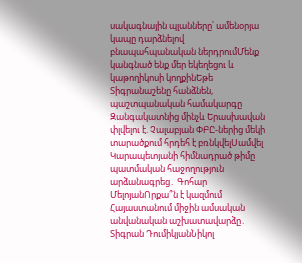սակագնային պլանները՝ ամենօրյա կապը դարձնելով բնապահպանական ներդրումՄենք կանգնած ենք մեր եկեղեցու և կաթողիկոսի կողքինԵթե Տիգրանաշենը հանձնեն, պաշտպանական համակարգը Զանգակատնից մինչև Երասխավան փլվելու է. Չալաբյան ՓԲԸ-ներից մեկի տարածքում հրդեհ է բռնկվելՍամվել Կարապետյանի հիմնադրած թիմը պատմական հաջողություն արձանագրեց․ Գոհար ՄելոյանՈրքա՞ն է կազմում Հայաստանում միջին ամսական անվանական աշխատավարձը․ Տիգրան ԴումիկյանՆիկոլ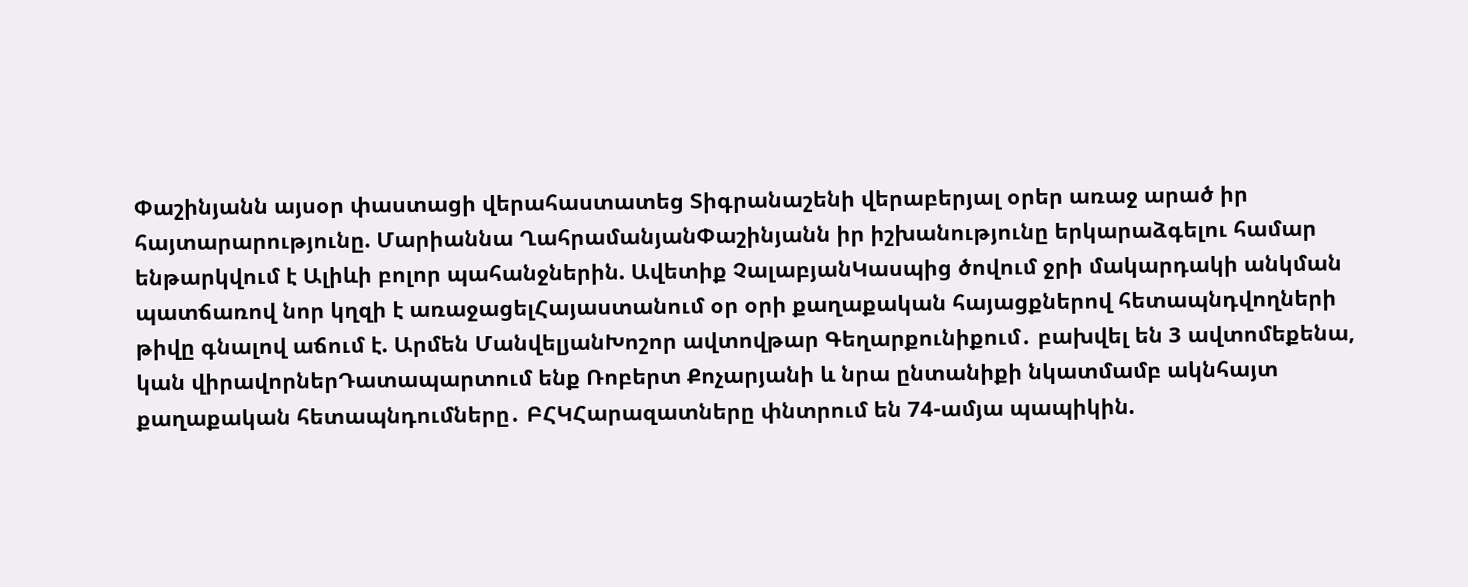Փաշինյանն այսօր փաստացի վերահաստատեց Տիգրանաշենի վերաբերյալ օրեր առաջ արած իր հայտարարությունը. Մարիաննա ՂահրամանյանՓաշինյանն իր իշխանությունը երկարաձգելու համար ենթարկվում է Ալիևի բոլոր պահանջներին. Ավետիք ՉալաբյանԿասպից ծովում ջրի մակարդակի անկման պատճառով նոր կղզի է առաջացելՀայաստանում օր օրի քաղաքական հայացքներով հետապնդվողների թիվը գնալով աճում է. Արմեն ՄանվելյանԽոշոր ավտովթար Գեղարքունիքում․ բախվել են 3 ավտոմեքենա, կան վիրավորներԴատապարտում ենք Ռոբերտ Քոչարյանի և նրա ընտանիքի նկատմամբ ակնհայտ քաղաքական հետապնդումները․ ԲՀԿՀարազատները փնտրում են 74-ամյա պապիկին.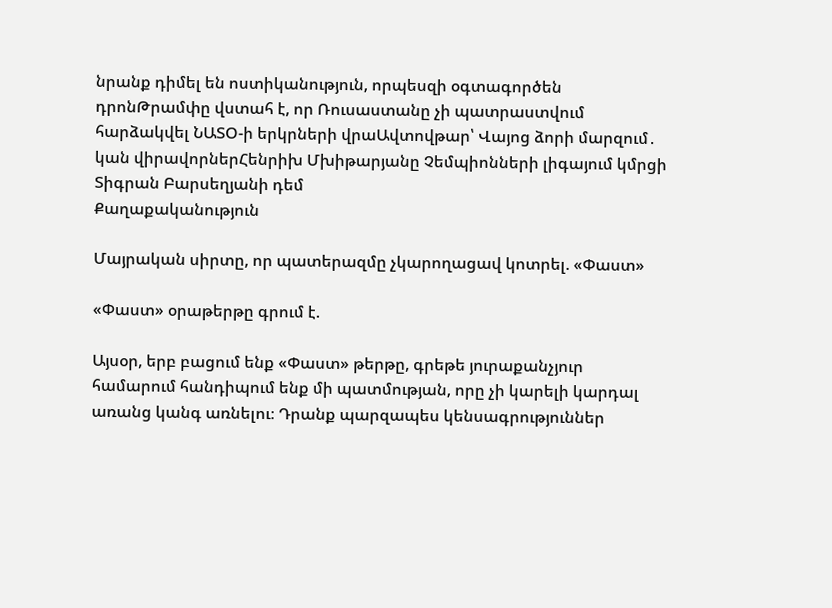նրանք դիմել են ոստիկանություն, որպեսզի օգտագործեն դրոնԹրամփը վստահ է, որ Ռուսաստանը չի պատրաստվում հարձակվել ՆԱՏՕ-ի երկրների վրաԱվտովթար՝ Վայոց ձորի մարզում․ կան վիրավորներՀենրիխ Մխիթարյանը Չեմպիոնների լիգայում կմրցի Տիգրան Բարսեղյանի դեմ
Քաղաքականություն

Մայրական սիրտը, որ պատերազմը չկարողացավ կոտրել. «Փաստ»

«Փաստ» օրաթերթը գրում է.

Այսօր, երբ բացում ենք «Փաստ» թերթը, գրեթե յուրաքանչյուր համարում հանդիպում ենք մի պատմության, որը չի կարելի կարդալ առանց կանգ առնելու։ Դրանք պարզապես կենսագրություններ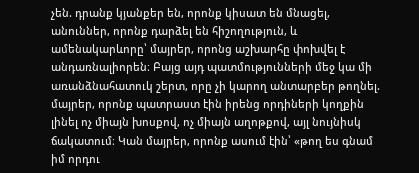չեն. դրանք կյանքեր են, որոնք կիսատ են մնացել, անուններ, որոնք դարձել են հիշողություն, և ամենակարևորը՝ մայրեր, որոնց աշխարհը փոխվել է անդառնալիորեն։ Բայց այդ պատմությունների մեջ կա մի առանձնահատուկ շերտ, որը չի կարող անտարբեր թողնել. մայրեր, որոնք պատրաստ էին իրենց որդիների կողքին լինել ոչ միայն խոսքով, ոչ միայն աղոթքով, այլ նույնիսկ ճակատում։ Կան մայրեր, որոնք ասում էին՝ «թող ես գնամ իմ որդու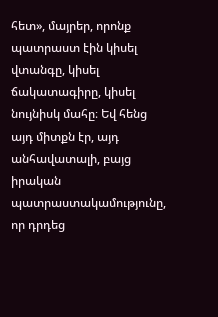հետ», մայրեր, որոնք պատրաստ էին կիսել վտանգը, կիսել ճակատագիրը, կիսել նույնիսկ մահը։ Եվ հենց այդ միտքն էր, այդ անհավատալի, բայց իրական պատրաստակամությունը, որ դրդեց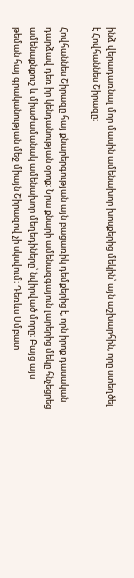ինձ վերադառնալ մոր մասին ամենախոր խոսքերից մեկին՝ այն աշխարհին, որը ստեղծել է Հովհաննես Շիրազը։

Հովհաննես Շիրազը հայ քնարերգության այն բացառիկ դեմքերից է, որն իրոք դասական դարձավ դեռ իր կենդանության օրոք։ Նրա քնարի ամենազգայուն լարերից մեկը հնչեցրեց ամենաքնքուշ և միաժամանակ ամենախոր մեղեդիները՝ նվիրված մորը։ Բայց այս թեման հայ գրականության մեջ միայն Շիրազով չի սկսվում։ Դեռևս Սմբատ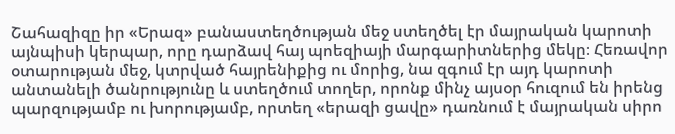Շահազիզը իր «Երազ» բանաստեղծության մեջ ստեղծել էր մայրական կարոտի այնպիսի կերպար, որը դարձավ հայ պոեզիայի մարգարիտներից մեկը։ Հեռավոր օտարության մեջ, կտրված հայրենիքից ու մորից, նա զգում էր այդ կարոտի անտանելի ծանրությունը և ստեղծում տողեր, որոնք մինչ այսօր հուզում են իրենց պարզությամբ ու խորությամբ, որտեղ «երազի ցավը» դառնում է մայրական սիրո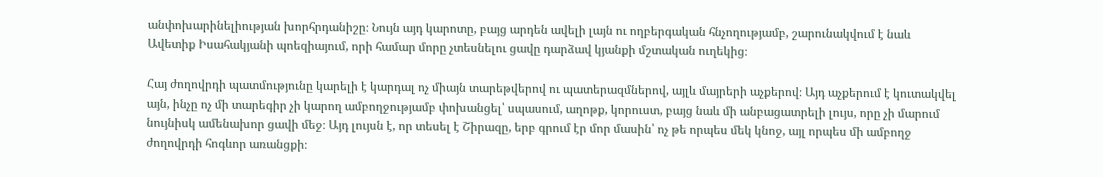անփոխարինելիության խորհրդանիշը։ Նույն այդ կարոտը, բայց արդեն ավելի լայն ու ողբերգական հնչողությամբ, շարունակվում է նաև Ավետիք Իսահակյանի պոեզիայում, որի համար մորը չտեսնելու ցավը դարձավ կյանքի մշտական ուղեկից։

Հայ ժողովրդի պատմությունը կարելի է կարդալ ոչ միայն տարեթվերով ու պատերազմներով, այլև մայրերի աչքերով։ Այդ աչքերում է կուտակվել այն, ինչը ոչ մի տարեգիր չի կարող ամբողջությամբ փոխանցել՝ սպասում, աղոթք, կորուստ, բայց նաև մի անբացատրելի լույս, որը չի մարում նույնիսկ ամենախոր ցավի մեջ։ Այդ լույսն է, որ տեսել է Շիրազը, երբ գրում էր մոր մասին՝ ոչ թե որպես մեկ կնոջ, այլ որպես մի ամբողջ ժողովրդի հոգևոր առանցքի։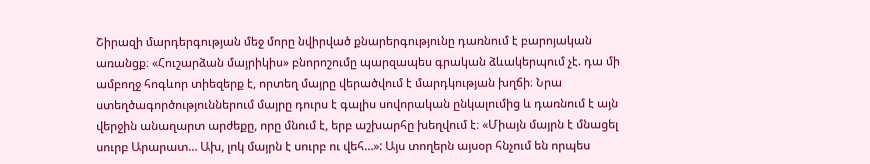Շիրազի մարդերգության մեջ մորը նվիրված քնարերգությունը դառնում է բարոյական առանցք։ «Հուշարձան մայրիկիս» բնորոշումը պարզապես գրական ձևակերպում չէ. դա մի ամբողջ հոգևոր տիեզերք է, որտեղ մայրը վերածվում է մարդկության խղճի։ Նրա ստեղծագործություններում մայրը դուրս է գալիս սովորական ընկալումից և դառնում է այն վերջին անաղարտ արժեքը, որը մնում է, երբ աշխարհը խեղվում է։ «Միայն մայրն է մնացել սուրբ Արարատ… Ախ, լոկ մայրն է սուրբ ու վեհ…»: Այս տողերն այսօր հնչում են որպես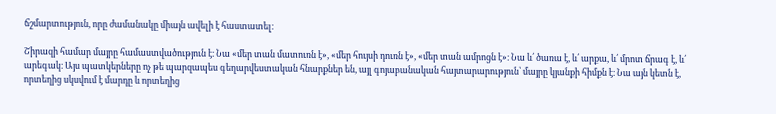ճշմարտություն, որը ժամանակը միայն ավելի է հաստատել։

Շիրազի համար մայրը համաստվածություն է։ Նա «մեր տան մատուռն է», «մեր հույսի դուռն է», «մեր տան ամրոցն է»։ Նա և՛ ծառա է, և՛ արքա, և՛ մրոտ ճրագ է, և՛ արեգակ։ Այս պատկերները ոչ թե պարզապես գեղարվեստական հնարքներ են, այլ գոյաբանական հայտարարություն՝ մայրը կյանքի հիմքն է։ Նա այն կետն է, որտեղից սկսվում է մարդը և որտեղից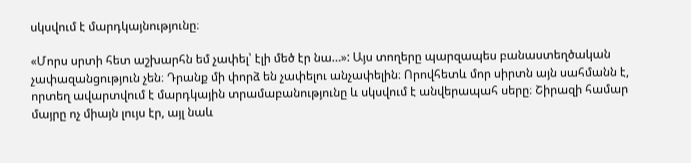սկսվում է մարդկայնությունը։

«Մորս սրտի հետ աշխարհն եմ չափել՝ էլի մեծ էր նա…»: Այս տողերը պարզապես բանաստեղծական չափազանցություն չեն։ Դրանք մի փորձ են չափելու անչափելին։ Որովհետև մոր սիրտն այն սահմանն է, որտեղ ավարտվում է մարդկային տրամաբանությունը և սկսվում է անվերապահ սերը։ Շիրազի համար մայրը ոչ միայն լույս էր, այլ նաև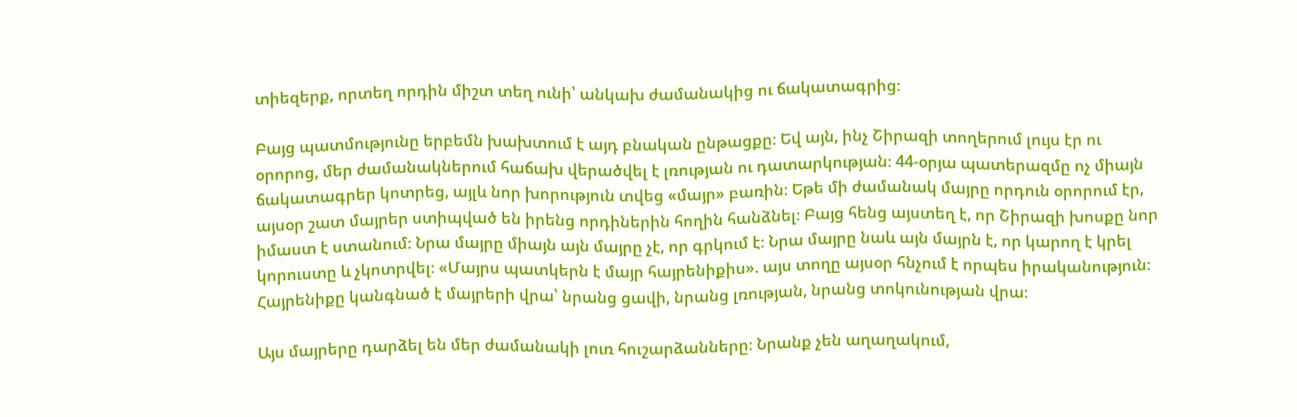տիեզերք, որտեղ որդին միշտ տեղ ունի՝ անկախ ժամանակից ու ճակատագրից։

Բայց պատմությունը երբեմն խախտում է այդ բնական ընթացքը։ Եվ այն, ինչ Շիրազի տողերում լույս էր ու օրորոց, մեր ժամանակներում հաճախ վերածվել է լռության ու դատարկության։ 44-օրյա պատերազմը ոչ միայն ճակատագրեր կոտրեց, այլև նոր խորություն տվեց «մայր» բառին։ Եթե մի ժամանակ մայրը որդուն օրորում էր, այսօր շատ մայրեր ստիպված են իրենց որդիներին հողին հանձնել։ Բայց հենց այստեղ է, որ Շիրազի խոսքը նոր իմաստ է ստանում։ Նրա մայրը միայն այն մայրը չէ, որ գրկում է։ Նրա մայրը նաև այն մայրն է, որ կարող է կրել կորուստը և չկոտրվել։ «Մայրս պատկերն է մայր հայրենիքիս». այս տողը այսօր հնչում է որպես իրականություն։ Հայրենիքը կանգնած է մայրերի վրա՝ նրանց ցավի, նրանց լռության, նրանց տոկունության վրա։

Այս մայրերը դարձել են մեր ժամանակի լուռ հուշարձանները։ Նրանք չեն աղաղակում,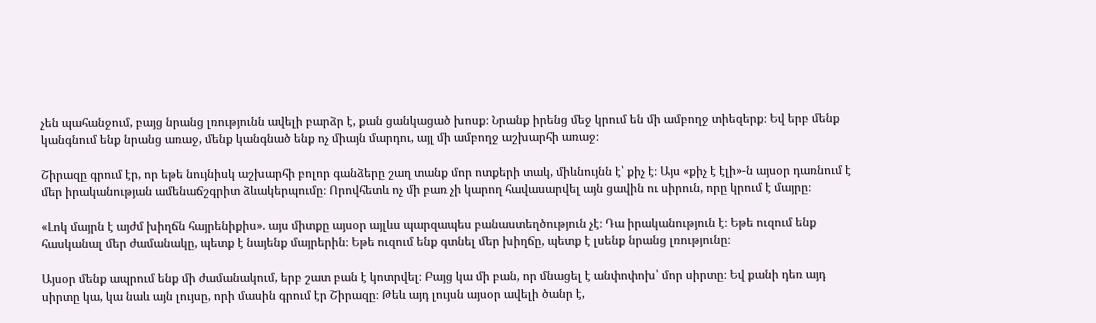չեն պահանջում, բայց նրանց լռությունն ավելի բարձր է, քան ցանկացած խոսք։ Նրանք իրենց մեջ կրում են մի ամբողջ տիեզերք։ Եվ երբ մենք կանգնում ենք նրանց առաջ, մենք կանգնած ենք ոչ միայն մարդու, այլ մի ամբողջ աշխարհի առաջ։

Շիրազը գրում էր, որ եթե նույնիսկ աշխարհի բոլոր գանձերը շաղ տանք մոր ոտքերի տակ, միևնույնն է՝ քիչ է։ Այս «քիչ է էլի»-ն այսօր դառնում է մեր իրականության ամենաճշգրիտ ձևակերպումը։ Որովհետև ոչ մի բառ չի կարող հավասարվել այն ցավին ու սիրուն, որը կրում է մայրը։

«Լոկ մայրն է այժմ խիղճն հայրենիքիս». այս միտքը այսօր այլևս պարզապես բանաստեղծություն չէ։ Դա իրականություն է։ Եթե ուզում ենք հասկանալ մեր ժամանակը, պետք է նայենք մայրերին։ Եթե ուզում ենք գտնել մեր խիղճը, պետք է լսենք նրանց լռությունը։

Այսօր մենք ապրում ենք մի ժամանակում, երբ շատ բան է կոտրվել։ Բայց կա մի բան, որ մնացել է անփոփոխ՝ մոր սիրտը։ Եվ քանի դեռ այդ սիրտը կա, կա նաև այն լույսը, որի մասին գրում էր Շիրազը։ Թեև այդ լույսն այսօր ավելի ծանր է,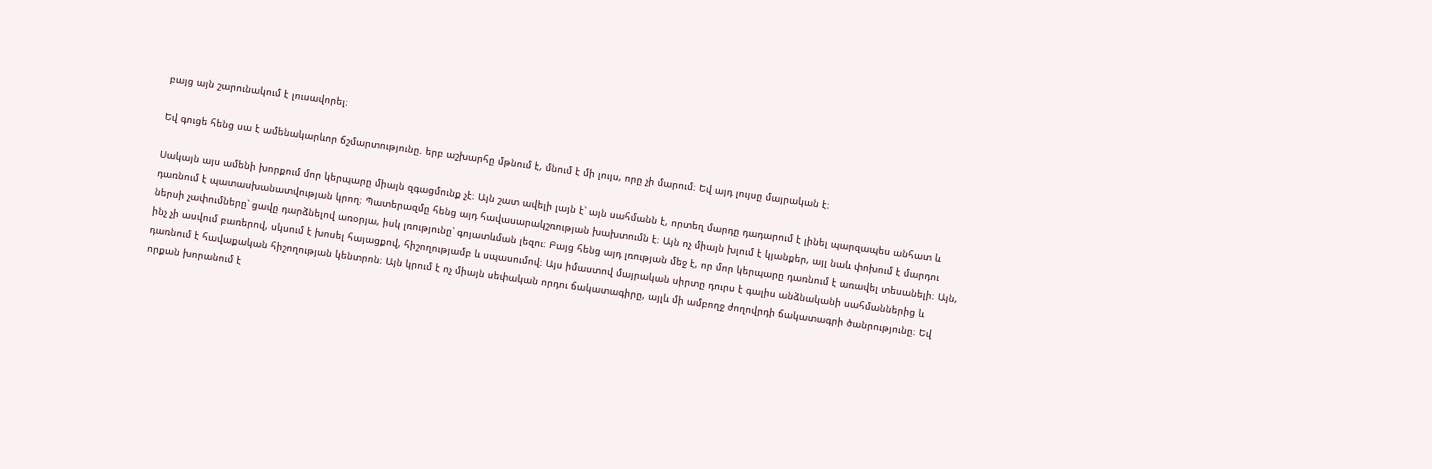բայց այն շարունակում է լուսավորել։

Եվ գուցե հենց սա է ամենակարևոր ճշմարտությունը. երբ աշխարհը մթնում է, մնում է մի լույս, որը չի մարում։ Եվ այդ լույսը մայրական է։

Սակայն այս ամենի խորքում մոր կերպարը միայն զգացմունք չէ։ Այն շատ ավելի լայն է՝ այն սահմանն է, որտեղ մարդը դադարում է լինել պարզապես անհատ և դառնում է պատասխանատվության կրող։ Պատերազմը հենց այդ հավասարակշռության խախտումն է։ Այն ոչ միայն խլում է կյանքեր, այլ նաև փոխում է մարդու ներսի չափումները՝ ցավը դարձնելով առօրյա, իսկ լռությունը՝ գոյատևման լեզու։ Բայց հենց այդ լռության մեջ է, որ մոր կերպարը դառնում է առավել տեսանելի։ Այն, ինչ չի ասվում բառերով, սկսում է խոսել հայացքով, հիշողությամբ և սպասումով։ Այս իմաստով մայրական սիրտը դուրս է գալիս անձնականի սահմաններից և դառնում է հավաքական հիշողության կենտրոն։ Այն կրում է ոչ միայն սեփական որդու ճակատագիրը, այլև մի ամբողջ ժողովրդի ճակատագրի ծանրությունը։ Եվ որքան խորանում է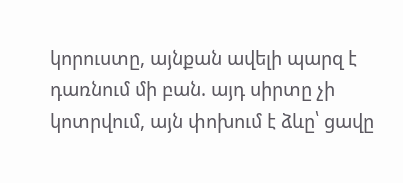կորուստը, այնքան ավելի պարզ է դառնում մի բան. այդ սիրտը չի կոտրվում, այն փոխում է ձևը՝ ցավը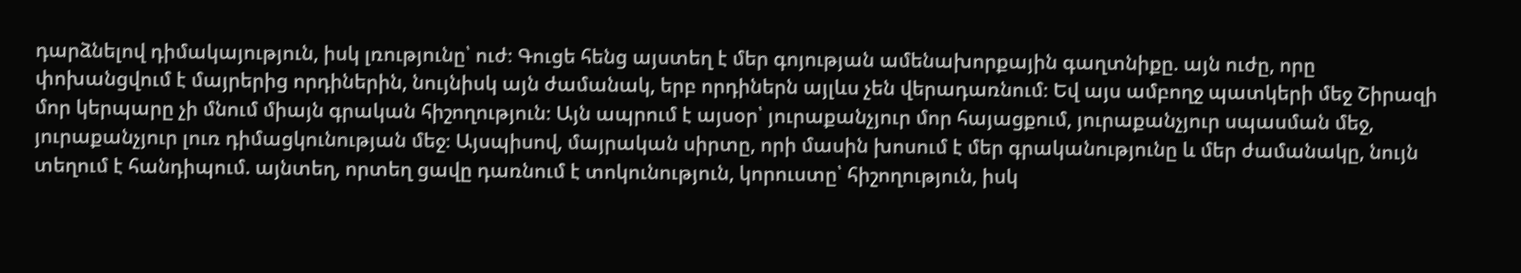դարձնելով դիմակայություն, իսկ լռությունը՝ ուժ։ Գուցե հենց այստեղ է մեր գոյության ամենախորքային գաղտնիքը. այն ուժը, որը փոխանցվում է մայրերից որդիներին, նույնիսկ այն ժամանակ, երբ որդիներն այլևս չեն վերադառնում։ Եվ այս ամբողջ պատկերի մեջ Շիրազի մոր կերպարը չի մնում միայն գրական հիշողություն։ Այն ապրում է այսօր՝ յուրաքանչյուր մոր հայացքում, յուրաքանչյուր սպասման մեջ, յուրաքանչյուր լուռ դիմացկունության մեջ։ Այսպիսով, մայրական սիրտը, որի մասին խոսում է մեր գրականությունը և մեր ժամանակը, նույն տեղում է հանդիպում. այնտեղ, որտեղ ցավը դառնում է տոկունություն, կորուստը՝ հիշողություն, իսկ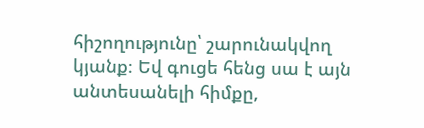հիշողությունը՝ շարունակվող կյանք։ Եվ գուցե հենց սա է այն անտեսանելի հիմքը,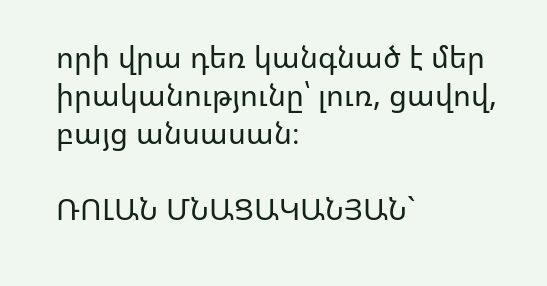որի վրա դեռ կանգնած է մեր իրականությունը՝ լուռ, ցավով, բայց անսասան։

ՌՈԼԱՆ ՄՆԱՑԱԿԱՆՅԱՆ`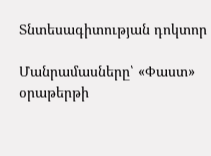Տնտեսագիտության դոկտոր

Մանրամասները՝ «Փաստ» օրաթերթի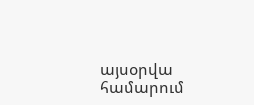այսօրվա համարում